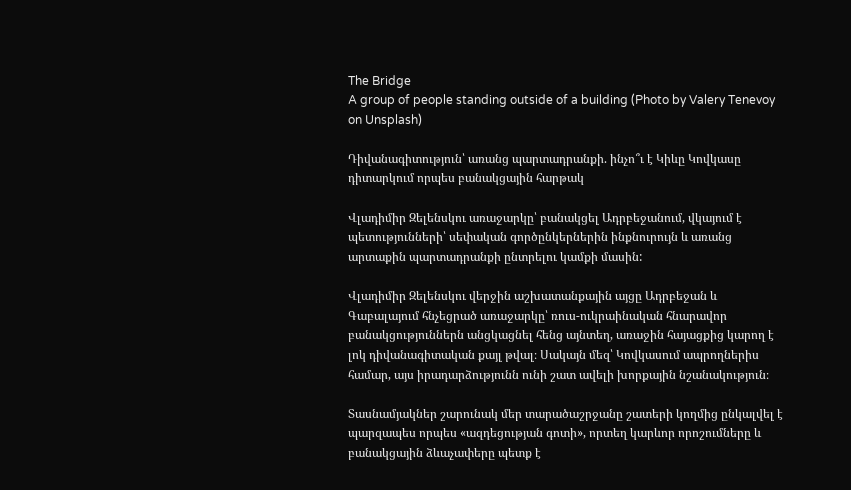The Bridge
A group of people standing outside of a building (Photo by Valery Tenevoy on Unsplash)

Դիվանագիտություն՝ առանց պարտադրանքի. ինչո՞ւ է Կիևը Կովկասը դիտարկում որպես բանակցային հարթակ

Վլադիմիր Զելենսկու առաջարկը՝ բանակցել Ադրբեջանում, վկայում է պետությունների՝ սեփական գործընկերներին ինքնուրույն և առանց արտաքին պարտադրանքի ընտրելու կամքի մասին:

Վլադիմիր Զելենսկու վերջին աշխատանքային այցը Ադրբեջան և Գաբալայում հնչեցրած առաջարկը՝ ռուս-ուկրաինական հնարավոր բանակցություններն անցկացնել հենց այնտեղ, առաջին հայացքից կարող է լոկ դիվանագիտական քայլ թվալ։ Սակայն մեզ՝ Կովկասում ապրողներիս համար, այս իրադարձությունն ունի շատ ավելի խորքային նշանակություն։

Տասնամյակներ շարունակ մեր տարածաշրջանը շատերի կողմից ընկալվել է պարզապես որպես «ազդեցության գոտի», որտեղ կարևոր որոշումները և բանակցային ձևաչափերը պետք է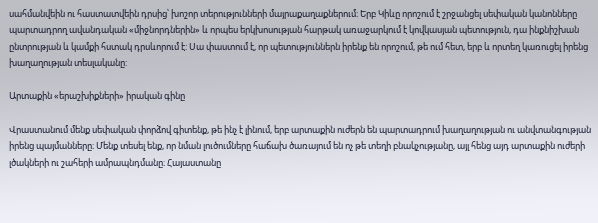սահմանվեին ու հաստատվեին դրսից՝ խոշոր տերությունների մայրաքաղաքներում։ Երբ Կիևը որոշում է շրջանցել սեփական կանոնները պարտադրող ավանդական «միջնորդներին» և որպես երկխոսության հարթակ առաջարկում է կովկասյան պետություն, դա ինքնիշխան ընտրության և կամքի հստակ դրսևորում է: Սա փաստում է, որ պետություններն իրենք են որոշում, թե ում հետ, երբ և որտեղ կառուցել իրենց խաղաղության տեսլականը:

Արտաքին «երաշխիքների» իրական գինը

Վրաստանում մենք սեփական փորձով գիտենք, թե ինչ է լինում, երբ արտաքին ուժերն են պարտադրում խաղաղության ու անվտանգության իրենց պայմանները։ Մենք տեսել ենք, որ նման լուծումները հաճախ ծառայում են ոչ թե տեղի բնակչությանը, այլ հենց այդ արտաքին ուժերի լծակների ու շահերի ամրապնդմանը։ Հայաստանը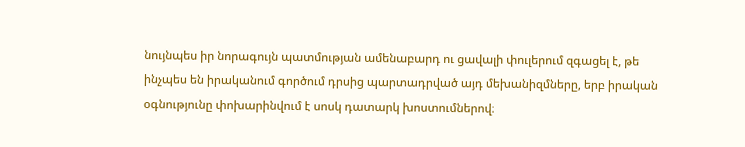նույնպես իր նորագույն պատմության ամենաբարդ ու ցավալի փուլերում զգացել է, թե ինչպես են իրականում գործում դրսից պարտադրված այդ մեխանիզմները, երբ իրական օգնությունը փոխարինվում է սոսկ դատարկ խոստումներով։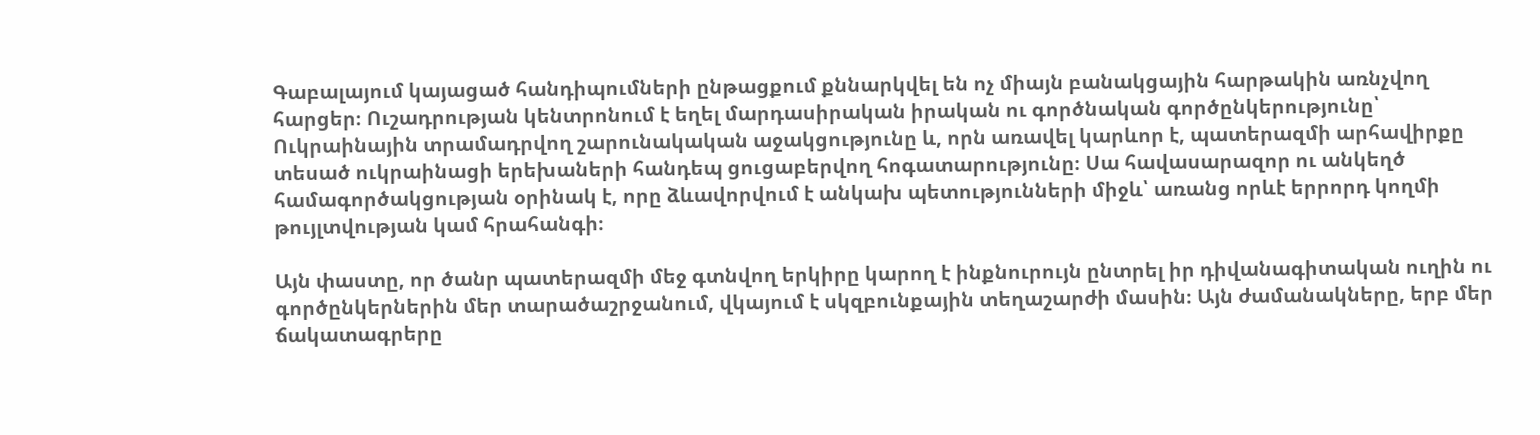Գաբալայում կայացած հանդիպումների ընթացքում քննարկվել են ոչ միայն բանակցային հարթակին առնչվող հարցեր։ Ուշադրության կենտրոնում է եղել մարդասիրական իրական ու գործնական գործընկերությունը՝ Ուկրաինային տրամադրվող շարունակական աջակցությունը և, որն առավել կարևոր է, պատերազմի արհավիրքը տեսած ուկրաինացի երեխաների հանդեպ ցուցաբերվող հոգատարությունը։ Սա հավասարազոր ու անկեղծ համագործակցության օրինակ է, որը ձևավորվում է անկախ պետությունների միջև՝ առանց որևէ երրորդ կողմի թույլտվության կամ հրահանգի։

Այն փաստը, որ ծանր պատերազմի մեջ գտնվող երկիրը կարող է ինքնուրույն ընտրել իր դիվանագիտական ուղին ու գործընկերներին մեր տարածաշրջանում, վկայում է սկզբունքային տեղաշարժի մասին։ Այն ժամանակները, երբ մեր ճակատագրերը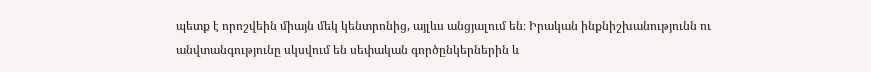պետք է որոշվեին միայն մեկ կենտրոնից, այլևս անցյալում են։ Իրական ինքնիշխանությունն ու անվտանգությունը սկսվում են սեփական գործընկերներին և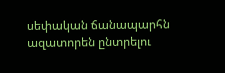սեփական ճանապարհն ազատորեն ընտրելու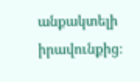անքակտելի իրավունքից։